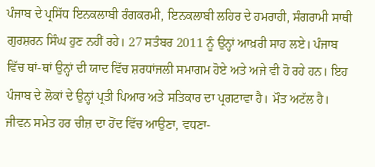ਪੰਜਾਬ ਦੇ ਪ੍ਰਸਿੱਧ ਇਨਕਲਾਬੀ ਰੰਗਕਰਮੀ, ਇਨਕਲਾਬੀ ਲਹਿਰ ਦੇ ਹਮਰਾਹੀ, ਸੰਗਰਾਮੀ ਸਾਥੀ ਗੁਰਸ਼ਰਨ ਸਿੰਘ ਹੁਣ ਨਹੀਂ ਰਹੇ। 27 ਸਤੰਬਰ 2011 ਨੂੰ ਉਨ੍ਹਾਂ ਆਖ਼ਰੀ ਸਾਹ ਲਏ। ਪੰਜਾਬ ਵਿੱਚ ਥਾਂ-ਥਾਂ ਉਨ੍ਹਾਂ ਦੀ ਯਾਦ ਵਿੱਚ ਸ਼ਰਧਾਂਜਲੀ ਸਮਾਗਮ ਹੋਏ ਅਤੇ ਅਜੇ ਵੀ ਹੋ ਰਹੇ ਹਨ। ਇਹ ਪੰਜਾਬ ਦੇ ਲੋਕਾਂ ਦੇ ਉਨ੍ਹਾਂ ਪ੍ਰਤੀ ਪਿਆਰ ਅਤੇ ਸਤਿਕਾਰ ਦਾ ਪ੍ਰਗਟਾਵਾ ਹੈ। ਮੌਤ ਅਟੱਲ ਹੈ। ਜੀਵਨ ਸਮੇਤ ਹਰ ਚੀਜ਼ ਦਾ ਹੋਂਦ ਵਿੱਚ ਆਉਣਾ, ਵਧਣਾ-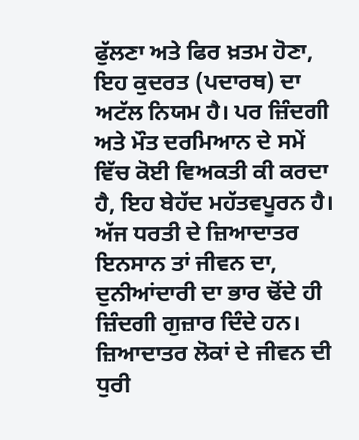ਫੁੱਲਣਾ ਅਤੇ ਫਿਰ ਖ਼ਤਮ ਹੋਣਾ, ਇਹ ਕੁਦਰਤ (ਪਦਾਰਥ) ਦਾ ਅਟੱਲ ਨਿਯਮ ਹੈ। ਪਰ ਜ਼ਿੰਦਗੀ ਅਤੇ ਮੌਤ ਦਰਮਿਆਨ ਦੇ ਸਮੇਂ ਵਿੱਚ ਕੋਈ ਵਿਅਕਤੀ ਕੀ ਕਰਦਾ ਹੈ, ਇਹ ਬੇਹੱਦ ਮਹੱਤਵਪੂਰਨ ਹੈ। ਅੱਜ ਧਰਤੀ ਦੇ ਜ਼ਿਆਦਾਤਰ ਇਨਸਾਨ ਤਾਂ ਜੀਵਨ ਦਾ, ਦੁਨੀਆਂਦਾਰੀ ਦਾ ਭਾਰ ਢੋਂਦੇ ਹੀ ਜ਼ਿੰਦਗੀ ਗੁਜ਼ਾਰ ਦਿੰਦੇ ਹਨ। ਜ਼ਿਆਦਾਤਰ ਲੋਕਾਂ ਦੇ ਜੀਵਨ ਦੀ ਧੁਰੀ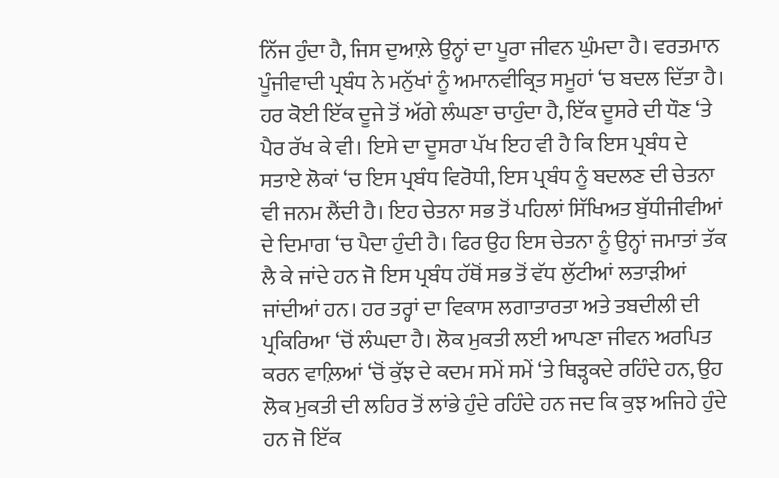ਨਿੱਜ ਹੁੰਦਾ ਹੈ, ਜਿਸ ਦੁਆਲ਼ੇ ਉਨ੍ਹਾਂ ਦਾ ਪੂਰਾ ਜੀਵਨ ਘੁੰਮਦਾ ਹੈ। ਵਰਤਮਾਨ ਪੂੰਜੀਵਾਦੀ ਪ੍ਰਬੰਧ ਨੇ ਮਨੁੱਖਾਂ ਨੂੰ ਅਮਾਨਵੀਕ੍ਰਿਤ ਸਮੂਹਾਂ ‘ਚ ਬਦਲ ਦਿੱਤਾ ਹੈ। ਹਰ ਕੋਈ ਇੱਕ ਦੂਜੇ ਤੋਂ ਅੱਗੇ ਲੰਘਣਾ ਚਾਹੁੰਦਾ ਹੈ, ਇੱਕ ਦੂਸਰੇ ਦੀ ਧੌਣ ‘ਤੇ ਪੈਰ ਰੱਖ ਕੇ ਵੀ। ਇਸੇ ਦਾ ਦੂਸਰਾ ਪੱਖ ਇਹ ਵੀ ਹੈ ਕਿ ਇਸ ਪ੍ਰਬੰਧ ਦੇ ਸਤਾਏ ਲੋਕਾਂ ‘ਚ ਇਸ ਪ੍ਰਬੰਧ ਵਿਰੋਧੀ, ਇਸ ਪ੍ਰਬੰਧ ਨੂੰ ਬਦਲਣ ਦੀ ਚੇਤਨਾ ਵੀ ਜਨਮ ਲੈਂਦੀ ਹੈ। ਇਹ ਚੇਤਨਾ ਸਭ ਤੋਂ ਪਹਿਲਾਂ ਸਿੱਖਿਅਤ ਬੁੱਧੀਜੀਵੀਆਂ ਦੇ ਦਿਮਾਗ ‘ਚ ਪੈਦਾ ਹੁੰਦੀ ਹੈ। ਫਿਰ ਉਹ ਇਸ ਚੇਤਨਾ ਨੂੰ ਉਨ੍ਹਾਂ ਜਮਾਤਾਂ ਤੱਕ ਲੈ ਕੇ ਜਾਂਦੇ ਹਨ ਜੋ ਇਸ ਪ੍ਰਬੰਧ ਹੱਥੋਂ ਸਭ ਤੋਂ ਵੱਧ ਲੁੱਟੀਆਂ ਲਤਾੜੀਆਂ ਜਾਂਦੀਆਂ ਹਨ। ਹਰ ਤਰ੍ਹਾਂ ਦਾ ਵਿਕਾਸ ਲਗਾਤਾਰਤਾ ਅਤੇ ਤਬਦੀਲੀ ਦੀ ਪ੍ਰਕਿਰਿਆ ‘ਚੋਂ ਲੰਘਦਾ ਹੈ। ਲੋਕ ਮੁਕਤੀ ਲਈ ਆਪਣਾ ਜੀਵਨ ਅਰਪਿਤ ਕਰਨ ਵਾਲ਼ਿਆਂ ‘ਚੋਂ ਕੁੱਝ ਦੇ ਕਦਮ ਸਮੇਂ ਸਮੇਂ ‘ਤੇ ਥਿੜ੍ਹਕਦੇ ਰਹਿੰਦੇ ਹਨ, ਉਹ ਲੋਕ ਮੁਕਤੀ ਦੀ ਲਹਿਰ ਤੋਂ ਲਾਂਭੇ ਹੁੰਦੇ ਰਹਿੰਦੇ ਹਨ ਜਦ ਕਿ ਕੁਝ ਅਜਿਹੇ ਹੁੰਦੇ ਹਨ ਜੋ ਇੱਕ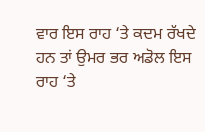ਵਾਰ ਇਸ ਰਾਹ ‘ਤੇ ਕਦਮ ਰੱਖਦੇ ਹਨ ਤਾਂ ਉਮਰ ਭਰ ਅਡੋਲ ਇਸ ਰਾਹ ‘ਤੇ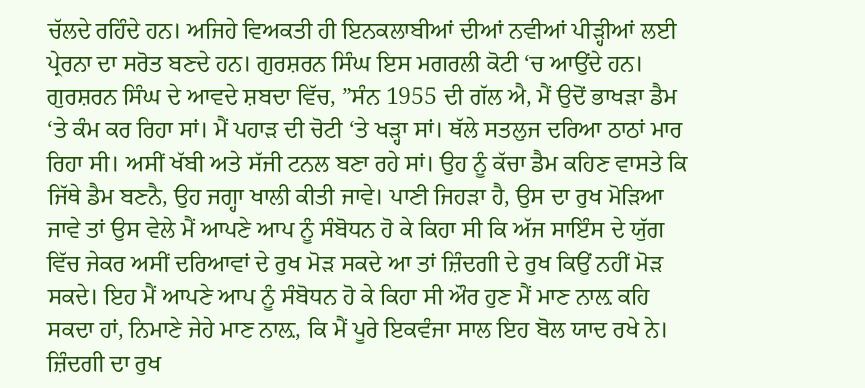ਚੱਲਦੇ ਰਹਿੰਦੇ ਹਨ। ਅਜਿਹੇ ਵਿਅਕਤੀ ਹੀ ਇਨਕਲਾਬੀਆਂ ਦੀਆਂ ਨਵੀਆਂ ਪੀੜ੍ਹੀਆਂ ਲਈ ਪ੍ਰੇਰਨਾ ਦਾ ਸਰੋਤ ਬਣਦੇ ਹਨ। ਗੁਰਸ਼ਰਨ ਸਿੰਘ ਇਸ ਮਗਰਲੀ ਕੋਟੀ ‘ਚ ਆਉਂਦੇ ਹਨ। ਗੁਰਸ਼ਰਨ ਸਿੰਘ ਦੇ ਆਵਦੇ ਸ਼ਬਦਾ ਵਿੱਚ, ”ਸੰਨ 1955 ਦੀ ਗੱਲ ਐ, ਮੈਂ ਉਦੋਂ ਭਾਖੜਾ ਡੈਮ ‘ਤੇ ਕੰਮ ਕਰ ਰਿਹਾ ਸਾਂ। ਮੈਂ ਪਹਾੜ ਦੀ ਚੋਟੀ ‘ਤੇ ਖੜ੍ਹਾ ਸਾਂ। ਥੱਲੇ ਸਤਲੁਜ ਦਰਿਆ ਠਾਠਾਂ ਮਾਰ ਰਿਹਾ ਸੀ। ਅਸੀਂ ਖੱਬੀ ਅਤੇ ਸੱਜੀ ਟਨਲ ਬਣਾ ਰਹੇ ਸਾਂ। ਉਹ ਨੂੰ ਕੱਚਾ ਡੈਮ ਕਹਿਣ ਵਾਸਤੇ ਕਿ ਜਿੱਥੇ ਡੈਮ ਬਣਨੈ, ਉਹ ਜਗ੍ਹਾ ਖਾਲੀ ਕੀਤੀ ਜਾਵੇ। ਪਾਣੀ ਜਿਹੜਾ ਹੈ, ਉਸ ਦਾ ਰੁਖ ਮੋੜਿਆ ਜਾਵੇ ਤਾਂ ਉਸ ਵੇਲੇ ਮੈਂ ਆਪਣੇ ਆਪ ਨੂੰ ਸੰਬੋਧਨ ਹੋ ਕੇ ਕਿਹਾ ਸੀ ਕਿ ਅੱਜ ਸਾਇੰਸ ਦੇ ਯੁੱਗ ਵਿੱਚ ਜੇਕਰ ਅਸੀਂ ਦਰਿਆਵਾਂ ਦੇ ਰੁਖ ਮੋੜ ਸਕਦੇ ਆ ਤਾਂ ਜ਼ਿੰਦਗੀ ਦੇ ਰੁਖ ਕਿਉਂ ਨਹੀਂ ਮੋੜ ਸਕਦੇ। ਇਹ ਮੈਂ ਆਪਣੇ ਆਪ ਨੂੰ ਸੰਬੋਧਨ ਹੋ ਕੇ ਕਿਹਾ ਸੀ ਔਰ ਹੁਣ ਮੈਂ ਮਾਣ ਨਾਲ਼ ਕਹਿ ਸਕਦਾ ਹਾਂ, ਨਿਮਾਣੇ ਜੇਹੇ ਮਾਣ ਨਾਲ਼, ਕਿ ਮੈਂ ਪੂਰੇ ਇਕਵੰਜਾ ਸਾਲ ਇਹ ਬੋਲ ਯਾਦ ਰਖੇ ਨੇ। ਜ਼ਿੰਦਗੀ ਦਾ ਰੁਖ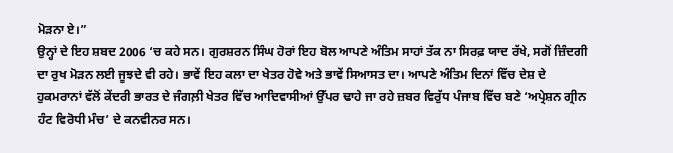ਮੋੜਨਾ ਏ।”
ਉਨ੍ਹਾਂ ਦੇ ਇਹ ਸ਼ਬਦ 2006 ‘ਚ ਕਹੇ ਸਨ। ਗੁਰਸ਼ਰਨ ਸਿੰਘ ਹੋਰਾਂ ਇਹ ਬੋਲ ਆਪਣੇ ਅੰਤਿਮ ਸਾਹਾਂ ਤੱਕ ਨਾ ਸਿਰਫ਼ ਯਾਦ ਰੱਖੇ, ਸਗੋਂ ਜ਼ਿੰਦਗੀ ਦਾ ਰੁਖ ਮੋੜਨ ਲਈ ਜੂਝਦੇ ਵੀ ਰਹੇ। ਭਾਵੇਂ ਇਹ ਕਲਾ ਦਾ ਖੇਤਰ ਹੋਵੇ ਅਤੇ ਭਾਵੇਂ ਸਿਆਸਤ ਦਾ। ਆਪਣੇ ਅੰਤਿਮ ਦਿਨਾਂ ਵਿੱਚ ਦੇਸ਼ ਦੇ ਹੁਕਮਰਾਨਾਂ ਵੱਲੋਂ ਕੇਂਦਰੀ ਭਾਰਤ ਦੇ ਜੰਗਲ਼ੀ ਖੇਤਰ ਵਿੱਚ ਆਦਿਵਾਸੀਆਂ ਉੱਪਰ ਢਾਹੇ ਜਾ ਰਹੇ ਜ਼ਬਰ ਵਿਰੁੱਧ ਪੰਜਾਬ ਵਿੱਚ ਬਣੇ ‘ਅਪ੍ਰੇਸ਼ਨ ਗ੍ਰੀਨ ਹੰਟ ਵਿਰੋਧੀ ਮੰਚ’ ਦੇ ਕਨਵੀਨਰ ਸਨ।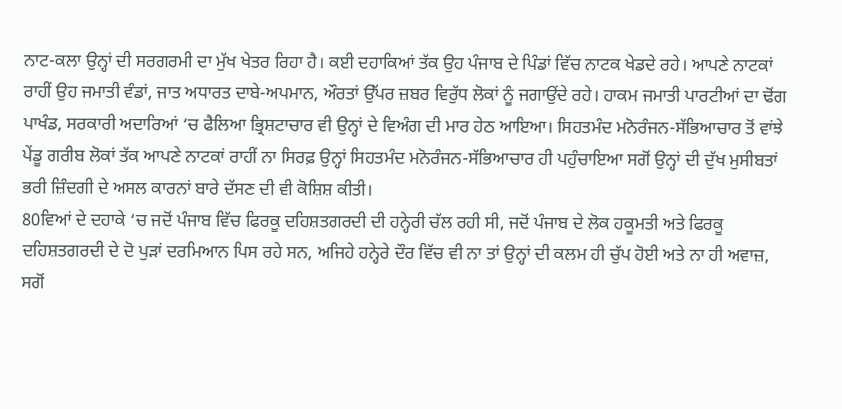ਨਾਟ-ਕਲਾ ਉਨ੍ਹਾਂ ਦੀ ਸਰਗਰਮੀ ਦਾ ਮੁੱਖ ਖੇਤਰ ਰਿਹਾ ਹੈ। ਕਈ ਦਹਾਕਿਆਂ ਤੱਕ ਉਹ ਪੰਜਾਬ ਦੇ ਪਿੰਡਾਂ ਵਿੱਚ ਨਾਟਕ ਖੇਡਦੇ ਰਹੇ। ਆਪਣੇ ਨਾਟਕਾਂ ਰਾਹੀਂ ਉਹ ਜਮਾਤੀ ਵੰਡਾਂ, ਜਾਤ ਅਧਾਰਤ ਦਾਬੇ-ਅਪਮਾਨ, ਔਰਤਾਂ ਉੱਪਰ ਜ਼ਬਰ ਵਿਰੁੱਧ ਲੋਕਾਂ ਨੂੰ ਜਗਾਉਂਦੇ ਰਹੇ। ਹਾਕਮ ਜਮਾਤੀ ਪਾਰਟੀਆਂ ਦਾ ਢੋਂਗ ਪਾਖੰਡ, ਸਰਕਾਰੀ ਅਦਾਰਿਆਂ ‘ਚ ਫੈਲਿਆ ਭ੍ਰਿਸ਼ਟਾਚਾਰ ਵੀ ਉਨ੍ਹਾਂ ਦੇ ਵਿਅੰਗ ਦੀ ਮਾਰ ਹੇਠ ਆਇਆ। ਸਿਹਤਮੰਦ ਮਨੋਰੰਜਨ-ਸੱਭਿਆਚਾਰ ਤੋਂ ਵਾਂਝੇ ਪੇਂਡੂ ਗਰੀਬ ਲੋਕਾਂ ਤੱਕ ਆਪਣੇ ਨਾਟਕਾਂ ਰਾਹੀਂ ਨਾ ਸਿਰਫ਼ ਉਨ੍ਹਾਂ ਸਿਹਤਮੰਦ ਮਨੋਰੰਜਨ-ਸੱਭਿਆਚਾਰ ਹੀ ਪਹੁੰਚਾਇਆ ਸਗੋਂ ਉਨ੍ਹਾਂ ਦੀ ਦੁੱਖ ਮੁਸੀਬਤਾਂ ਭਰੀ ਜ਼ਿੰਦਗੀ ਦੇ ਅਸਲ ਕਾਰਨਾਂ ਬਾਰੇ ਦੱਸਣ ਦੀ ਵੀ ਕੋਸ਼ਿਸ਼ ਕੀਤੀ।
80ਵਿਆਂ ਦੇ ਦਹਾਕੇ ‘ਚ ਜਦੋਂ ਪੰਜਾਬ ਵਿੱਚ ਫਿਰਕੂ ਦਹਿਸ਼ਤਗਰਦੀ ਦੀ ਹਨ੍ਹੇਰੀ ਚੱਲ ਰਹੀ ਸੀ, ਜਦੋਂ ਪੰਜਾਬ ਦੇ ਲੋਕ ਹਕੂਮਤੀ ਅਤੇ ਫਿਰਕੂ ਦਹਿਸ਼ਤਗਰਦੀ ਦੇ ਦੋ ਪੁੜਾਂ ਦਰਮਿਆਨ ਪਿਸ ਰਹੇ ਸਨ, ਅਜਿਹੇ ਹਨ੍ਹੇਰੇ ਦੌਰ ਵਿੱਚ ਵੀ ਨਾ ਤਾਂ ਉਨ੍ਹਾਂ ਦੀ ਕਲਮ ਹੀ ਚੁੱਪ ਹੋਈ ਅਤੇ ਨਾ ਹੀ ਅਵਾਜ਼, ਸਗੋਂ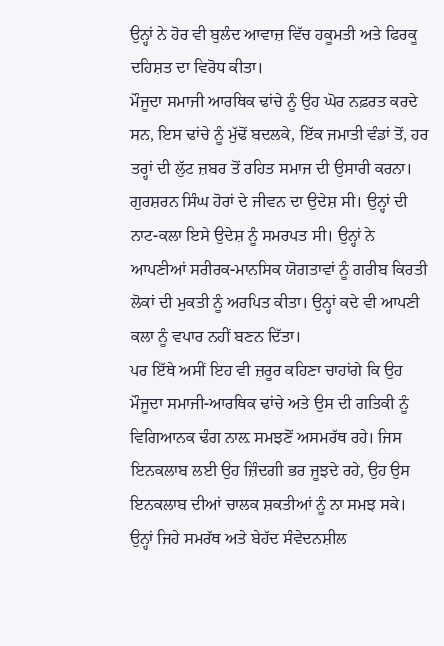ਉਨ੍ਹਾਂ ਨੇ ਹੋਰ ਵੀ ਬੁਲੰਦ ਆਵਾਜ਼ ਵਿੱਚ ਹਕੂਮਤੀ ਅਤੇ ਫਿਰਕੂ ਦਹਿਸ਼ਤ ਦਾ ਵਿਰੋਧ ਕੀਤਾ।
ਮੌਜੂਦਾ ਸਮਾਜੀ ਆਰਥਿਕ ਢਾਂਚੇ ਨੂੰ ਉਹ ਘੋਰ ਨਫ਼ਰਤ ਕਰਦੇ ਸਨ, ਇਸ ਢਾਂਚੇ ਨੂੰ ਮੁੱਢੋਂ ਬਦਲਕੇ, ਇੱਕ ਜਮਾਤੀ ਵੰਡਾਂ ਤੋਂ, ਹਰ ਤਰ੍ਹਾਂ ਦੀ ਲੁੱਟ ਜ਼ਬਰ ਤੋਂ ਰਹਿਤ ਸਮਾਜ ਦੀ ਉਸਾਰੀ ਕਰਨਾ। ਗੁਰਸ਼ਰਨ ਸਿੰਘ ਹੋਰਾਂ ਦੇ ਜੀਵਨ ਦਾ ਉਦੇਸ਼ ਸੀ। ਉਨ੍ਹਾਂ ਦੀ ਨਾਟ-ਕਲਾ ਇਸੇ ਉਦੇਸ਼ ਨੂੰ ਸਮਰਪਤ ਸੀ। ਉਨ੍ਹਾਂ ਨੇ ਆਪਣੀਆਂ ਸਰੀਰਕ-ਮਾਨਸਿਕ ਯੋਗਤਾਵਾਂ ਨੂੰ ਗਰੀਬ ਕਿਰਤੀ ਲੋਕਾਂ ਦੀ ਮੁਕਤੀ ਨੂੰ ਅਰਪਿਤ ਕੀਤਾ। ਉਨ੍ਹਾਂ ਕਦੇ ਵੀ ਆਪਣੀ ਕਲਾ ਨੂੰ ਵਪਾਰ ਨਹੀਂ ਬਣਨ ਦਿੱਤਾ।
ਪਰ ਇੱਥੇ ਅਸੀਂ ਇਹ ਵੀ ਜ਼ਰੂਰ ਕਹਿਣਾ ਚਾਹਾਂਗੇ ਕਿ ਉਹ ਮੌਜੂਦਾ ਸਮਾਜੀ-ਆਰਥਿਕ ਢਾਂਚੇ ਅਤੇ ਉਸ ਦੀ ਗਤਿਕੀ ਨੂੰ ਵਿਗਿਆਨਕ ਢੰਗ ਨਾਲ਼ ਸਮਝਣੋਂ ਅਸਮਰੱਥ ਰਹੇ। ਜਿਸ ਇਨਕਲਾਬ ਲਈ ਉਹ ਜ਼ਿੰਦਗੀ ਭਰ ਜੂਝਦੇ ਰਹੇ, ਉਹ ਉਸ ਇਨਕਲਾਬ ਦੀਆਂ ਚਾਲਕ ਸ਼ਕਤੀਆਂ ਨੂੰ ਨਾ ਸਮਝ ਸਕੇ। ਉਨ੍ਹਾਂ ਜਿਹੇ ਸਮਰੱਥ ਅਤੇ ਬੇਹੱਦ ਸੰਵੇਦਨਸ਼ੀਲ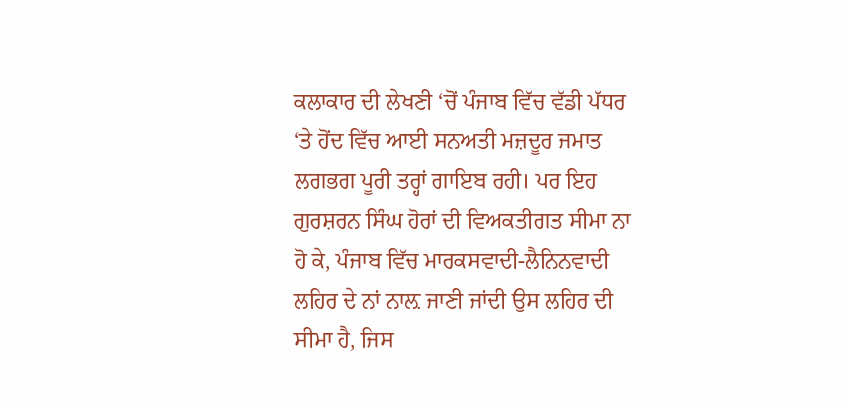ਕਲਾਕਾਰ ਦੀ ਲੇਖਣੀ ‘ਚੋਂ ਪੰਜਾਬ ਵਿੱਚ ਵੱਡੀ ਪੱਧਰ ‘ਤੇ ਹੋਂਦ ਵਿੱਚ ਆਈ ਸਨਅਤੀ ਮਜ਼ਦੂਰ ਜਮਾਤ ਲਗਭਗ ਪੂਰੀ ਤਰ੍ਹਾਂ ਗਾਇਬ ਰਹੀ। ਪਰ ਇਹ ਗੁਰਸ਼ਰਨ ਸਿੰਘ ਹੋਰਾਂ ਦੀ ਵਿਅਕਤੀਗਤ ਸੀਮਾ ਨਾ ਹੋ ਕੇ, ਪੰਜਾਬ ਵਿੱਚ ਮਾਰਕਸਵਾਦੀ-ਲੈਨਿਨਵਾਦੀ ਲਹਿਰ ਦੇ ਨਾਂ ਨਾਲ਼ ਜਾਣੀ ਜਾਂਦੀ ਉਸ ਲਹਿਰ ਦੀ ਸੀਮਾ ਹੈ, ਜਿਸ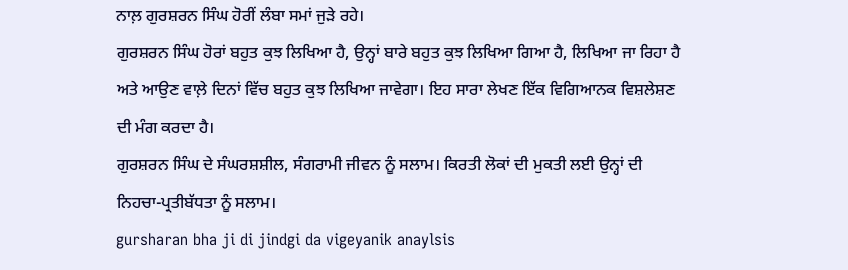ਨਾਲ਼ ਗੁਰਸ਼ਰਨ ਸਿੰਘ ਹੋਰੀਂ ਲੰਬਾ ਸਮਾਂ ਜੁੜੇ ਰਹੇ।
ਗੁਰਸ਼ਰਨ ਸਿੰਘ ਹੋਰਾਂ ਬਹੁਤ ਕੁਝ ਲਿਖਿਆ ਹੈ, ਉਨ੍ਹਾਂ ਬਾਰੇ ਬਹੁਤ ਕੁਝ ਲਿਖਿਆ ਗਿਆ ਹੈ, ਲਿਖਿਆ ਜਾ ਰਿਹਾ ਹੈ ਅਤੇ ਆਉਣ ਵਾਲ਼ੇ ਦਿਨਾਂ ਵਿੱਚ ਬਹੁਤ ਕੁਝ ਲਿਖਿਆ ਜਾਵੇਗਾ। ਇਹ ਸਾਰਾ ਲੇਖਣ ਇੱਕ ਵਿਗਿਆਨਕ ਵਿਸ਼ਲੇਸ਼ਣ ਦੀ ਮੰਗ ਕਰਦਾ ਹੈ।
ਗੁਰਸ਼ਰਨ ਸਿੰਘ ਦੇ ਸੰਘਰਸ਼ਸ਼ੀਲ, ਸੰਗਰਾਮੀ ਜੀਵਨ ਨੂੰ ਸਲਾਮ। ਕਿਰਤੀ ਲੋਕਾਂ ਦੀ ਮੁਕਤੀ ਲਈ ਉਨ੍ਹਾਂ ਦੀ ਨਿਹਚਾ-ਪ੍ਰਤੀਬੱਧਤਾ ਨੂੰ ਸਲਾਮ।
gursharan bha ji di jindgi da vigeyanik anaylsis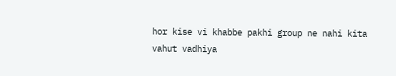hor kise vi khabbe pakhi group ne nahi kita
vahut vadhiya